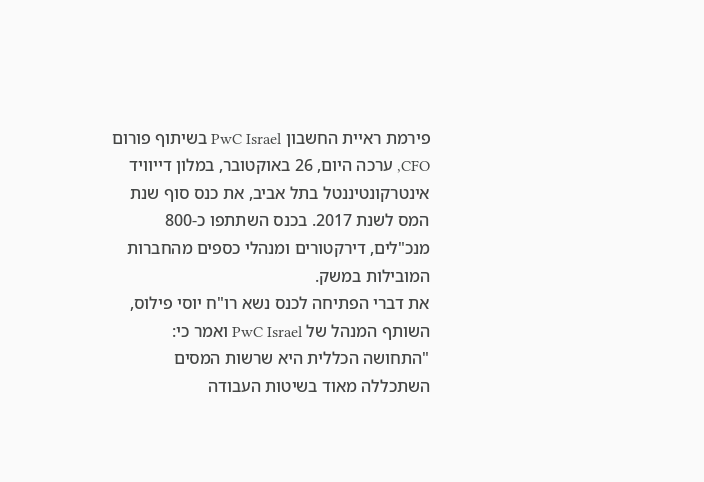פירמת ראיית החשבון PwC Israel בשיתוף פורום CFO, ערכה היום, 26 באוקטובר, במלון דייוויד אינטרקונטיננטל בתל אביב, את כנס סוף שנת המס לשנת 2017. בכנס השתתפו כ-800 מנכ"לים, דירקטורים ומנהלי כספים מהחברות המובילות במשק.
את דברי הפתיחה לכנס נשא רו"ח יוסי פילוס, השותף המנהל של PwC Israel ואמר כי: "התחושה הכללית היא שרשות המסים השתכללה מאוד בשיטות העבודה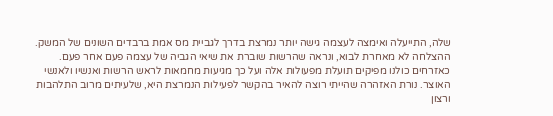שלה, התייעלה ואימצה לעצמה גישה יותר נמרצת בדרך לגביית מס אמת ברבדים השונים של המשק. ההצלחה לא מאחרת לבוא, ונראה שהרשות שוברת את שיאי הגביה של עצמה פעם אחר פעם. כאזרחים כולנו מפיקים תועלת מפעולות אלה ועל כך מגיעות מחמאות לראש הרשות ואנשיו ולאנשי האוצר. נורת האזהרה שהייתי רוצה להאיר בהקשר לפעילות הנמרצת היא, שלעיתים מרוב התלהבות ורצון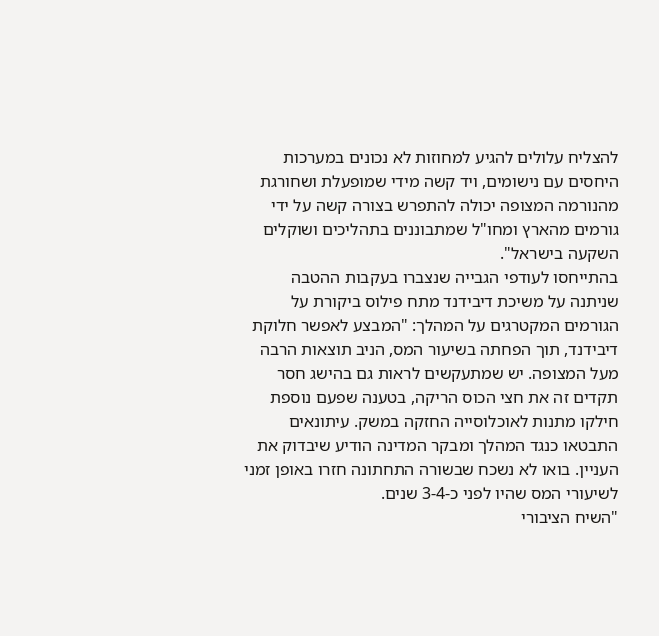להצליח עלולים להגיע למחוזות לא נכונים במערכות היחסים עם נישומים, ויד קשה מידי שמופעלת ושחורגת מהנורמה המצופה יכולה להתפרש בצורה קשה על ידי גורמים מהארץ ומחו"ל שמתבוננים בתהליכים ושוקלים השקעה בישראל".
בהתייחסו לעודפי הגבייה שנצברו בעקבות ההטבה שניתנה על משיכת דיבידנד מתח פילוס ביקורת על הגורמים המקטרגים על המהלך: "המבצע לאפשר חלוקת דיבידנד, תוך הפחתה בשיעור המס, הניב תוצאות הרבה מעל המצופה. יש שמתעקשים לראות גם בהישג חסר תקדים זה את חצי הכוס הריקה, בטענה שפעם נוספת חילקו מתנות לאוכלוסייה החזקה במשק. עיתונאים התבטאו כנגד המהלך ומבקר המדינה הודיע שיבדוק את העניין. בואו לא נשכח שבשורה התחתונה חזרו באופן זמני לשיעורי המס שהיו לפני כ-3-4 שנים.
"השיח הציבורי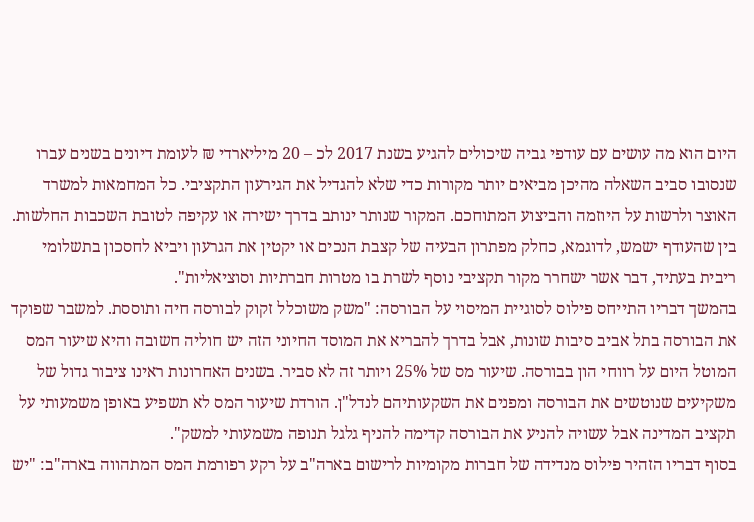היום הוא מה עושים עם עודפי גביה שיכולים להגיע בשנת 2017 לכ – 20 מיליארדי ₪ לעומת דיונים בשנים עברו שנסובו סביב השאלה מהיכן מביאים יותר מקורות כדי שלא להגדיל את הגירעון התקציבי. כל המחמאות למשרד האוצר ולרשות על היוזמה והביצוע המתוחכם. המקור שנותר ינותב בדרך ישירה או עקיפה לטובת השכבות החלשות. בין שהעודף ישמש, לדוגמא, כחלק מפתרון הבעיה של קצבת הנכים או יקטין את הגרעון ויביא לחסכון בתשלומי ריבית בעתיד, דבר אשר ישחרר מקור תקציבי נוסף לשרת בו מטרות חברתיות וסוציאליות".
בהמשך דבריו התייחס פילוס לסוגיית המיסוי על הבורסה: "משק משוכלל זקוק לבורסה חיה ותוססת. למשבר שפוקד את הבורסה בתל אביב סיבות שונות, אבל בדרך להבריא את המוסד החיוני הזה יש חוליה חשובה והיא שיעור המס המוטל היום על רווחי הון בבורסה. שיעור מס של 25% ויותר זה לא סביר. בשנים האחרונות ראינו ציבור גדול של משקיעים שנוטשים את הבורסה ומפנים את השקעותיהם לנדל"ן. הורדת שיעור המס לא תשפיע באופן משמעותי על תקציב המדינה אבל עשויה להניע את הבורסה קדימה להניף גלגל תנופה משמעותי למשק".
בסוף דבריו הזהיר פילוס מנדידה של חברות מקומיות לרישום בארה"ב על רקע רפורמת המס המתהווה בארה"ב: "יש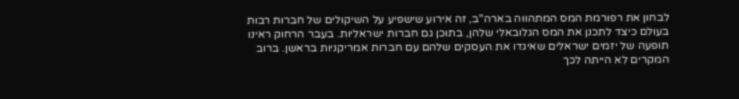לבחון את רפורמת המס המתהווה בארה"ב, זה אירוע שישפיע על השיקולים של חברות רבות בעולם כיצד לתכנן את המס הגלובאלי שלהן, בתוכן גם חברות ישראליות. בעבר הרחוק ראינו תופעה של יזמים ישראלים שאיגדו את העסקים שלהם עם חברות אמריקניות בראשן. ברוב המקרים לא הייתה לכך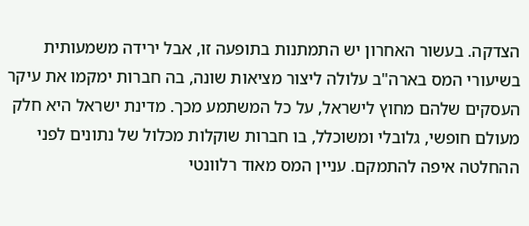הצדקה. בעשור האחרון יש התמתנות בתופעה זו, אבל ירידה משמעותית בשיעורי המס בארה"ב עלולה ליצור מציאות שונה, בה חברות ימקמו את עיקר העסקים שלהם מחוץ לישראל, על כל המשתמע מכך. מדינת ישראל היא חלק מעולם חופשי, גלובלי ומשוכלל, בו חברות שוקלות מכלול של נתונים לפני ההחלטה איפה להתמקם. עניין המס מאוד רלוונטי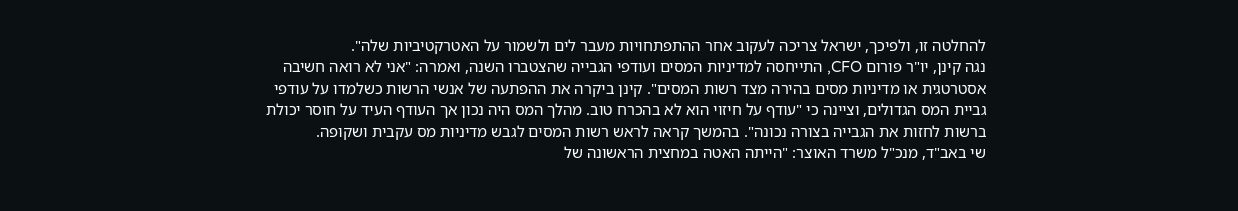להחלטה זו, ולפיכך, ישראל צריכה לעקוב אחר ההתפתחויות מעבר לים ולשמור על האטרקטיביות שלה".
נגה קינן, יו"ר פורום CFO, התייחסה למדיניות המסים ועודפי הגבייה שהצטברו השנה, ואמרה: "אני לא רואה חשיבה אסטרטגית או מדיניות מסים בהירה מצד רשות המסים". קינן ביקרה את ההפתעה של אנשי הרשות כשלמדו על עודפי גביית המס הגדולים, וציינה כי "עודף על חיזוי הוא לא בהכרח טוב. מהלך המס היה נכון אך העודף העיד על חוסר יכולת ברשות לחזות את הגבייה בצורה נכונה". בהמשך קראה לראש רשות המסים לגבש מדיניות מס עקבית ושקופה.
שי באב"ד, מנכ"ל משרד האוצר: "הייתה האטה במחצית הראשונה של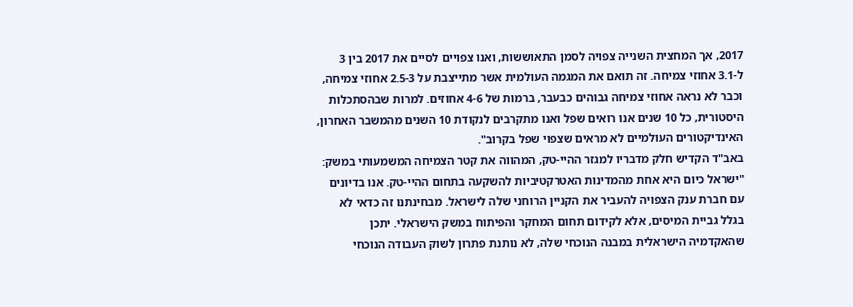2017, אך המחצית השנייה צפויה לסמן התאוששות, ואנו צפויים לסיים את 2017 בין 3 ל-3.1 אחוזי צמיחה. זה תואם את המגמה העולמית אשר מתייצבת על 2.5-3 אחוזי צמיחה, וכבר לא נראה אחוזי צמיחה גבוהים כבעבר, ברמות של 4-6 אחוזים. למרות שבהסתכלות היסטורית, כל 10 שנים אנו רואים שפל ואנו מתקרבים לנקודת 10 השנים מהמשבר האחרון, האינדיקטורים העולמיים לא מראים שצפוי שפל בקרוב".
באב"ד הקדיש חלק מדבריו למגזר ההיי-טק, המהווה את קטר הצמיחה המשמעותי במשק: "ישראל כיום היא אחת מהמדינות האטרקטיביות להשקעה בתחום ההיי-טק. אנו בדיונים עם חברת ענק הצפויה להעביר את הקניין הרוחני שלה לישראל. מבחינתנו זה כדאי לא בגלל גביית המיסים, אלא לקידום תחום המחקר והפיתוח במשק הישראלי. יתכן שהאקדמיה הישראלית במבנה הנוכחי שלה, לא נותנת פתרון לשוק העבודה הנוכחי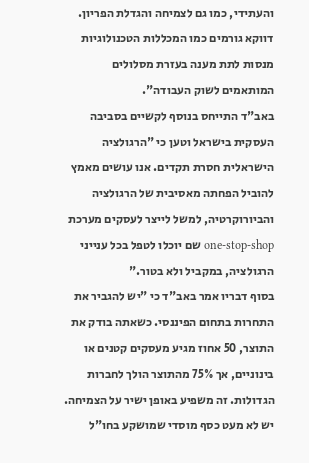והעתידי, כמו גם לצמיחה והגדלת הפריון. דווקא גורמים כמו המכללות הטכנולוגיות מנסות לתת מענה בעזרת מסלולים המותאמים לשוק העבודה".
באב"ד התייחס בנוסף לקשיים בסביבה העסקית בישראל וטען כי "הרגולציה הישראלית חסרת תקדים. אנו עושים מאמץ להוביל הפחתה מאסיבית של הרגולציה והביורוקרטיה, למשל לייצר לעסקים מערכת one-stop-shop שם יוכלו לטפל בכל ענייני הרגולציה, במקביל ולא בטור."
בסוף דבריו אמר באב"ד כי "יש להגביר את התחרות בתחום הפיננסי. כשאתה בודק את התוצר, 50 אחוז מגיע מעסקים קטנים או בינוניים, אך 75% מהתוצר הולך לחברות הגדולות. זה משפיע באופן ישיר על הצמיחה. יש לא מעט כסף מוסדי שמושקע בחו"ל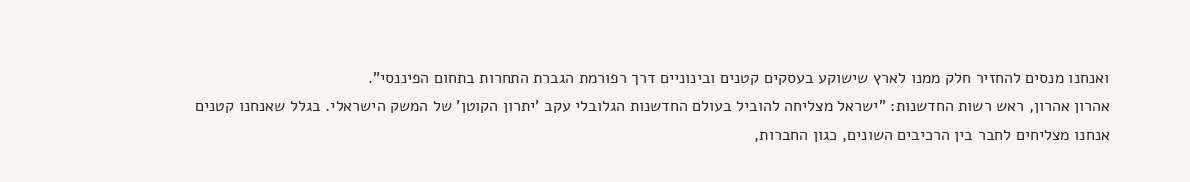ואנחנו מנסים להחזיר חלק ממנו לארץ שישוקע בעסקים קטנים ובינוניים דרך רפורמת הגברת התחרות בתחום הפיננסי".
אהרון אהרון, ראש רשות החדשנות: "ישראל מצליחה להוביל בעולם החדשנות הגלובלי עקב ’יתרון הקוטן’ של המשק הישראלי. בגלל שאנחנו קטנים אנחנו מצליחים לחבר בין הרכיבים השונים, כגון החברות,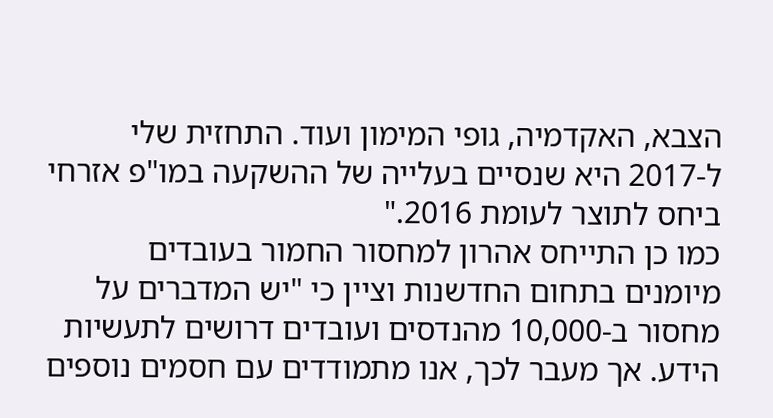הצבא, האקדמיה, גופי המימון ועוד. התחזית שלי ל-2017 היא שנסיים בעלייה של ההשקעה במו"פ אזרחי ביחס לתוצר לעומת 2016."
כמו כן התייחס אהרון למחסור החמור בעובדים מיומנים בתחום החדשנות וציין כי "יש המדברים על מחסור ב-10,000 מהנדסים ועובדים דרושים לתעשיות הידע. אך מעבר לכך, אנו מתמודדים עם חסמים נוספים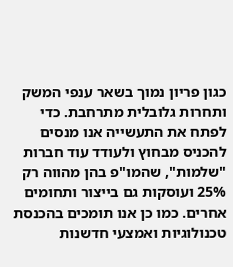כגון פריון נמוך בשאר ענפי המשק ותחרות גלובלית מתרחבת. כדי לפתח את התעשייה אנו מנסים להכניס מבחוץ ולעודד עוד חברות "שלמות", שהמו"פ בהן מהווה רק 25% ועוסקות גם בייצור ותחומים אחרים. כמו כן אנו תומכים בהכנסת טכנולוגיות ואמצעי חדשנות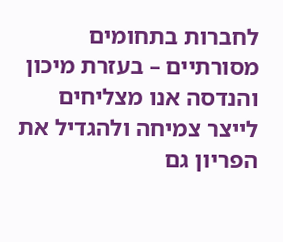לחברות בתחומים מסורתיים – בעזרת מיכון והנדסה אנו מצליחים לייצר צמיחה ולהגדיל את הפריון גם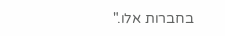בחברות אלו."